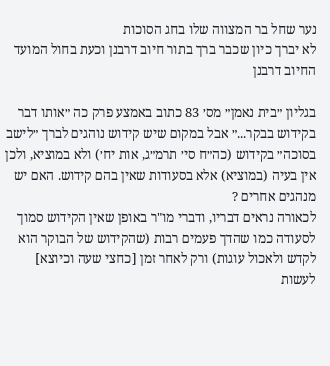נער שחל בר המצווה שלו בחג הסוכות
לא יברך כיון שכבר ברך בתור חיוב דרבנן וכעת בחול המועד החיוב דרבנן

בגליון ״בית נאמן״ מס׳ 83 כתוב באמצע פרק כה ״אותו דבר בקידוש בבקר...״ אבל במקום שיש קידוש נוהגים לברך ״לישב בסוכה״ בקידוש (כה״ח סי׳ תרמ״ג, אות יח׳) ולא במוציא, ולכן אין בעיה (במוציא) אלא בסעודות שאין בהם קידוש. האם יש מנהגים אחרים ?
לכאורה נראים דבריו, ודברי מו"ר באופן שאין הקידוש סמוך לסעודה כמו שהדך פעמים רבות (שהקידוש של הבוקר הוא לקדש ולאכול עוגות) ורק לאחר זמן [כחצי שעה וכיוצא] לעשות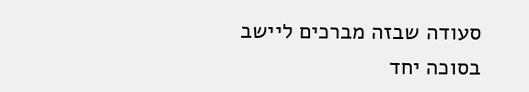סעודה שבזה מברכים ליישב בסוכה יחד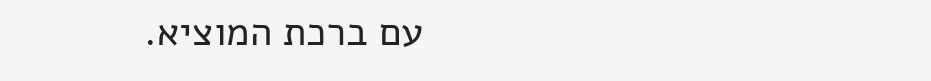עם ברכת המוציא.